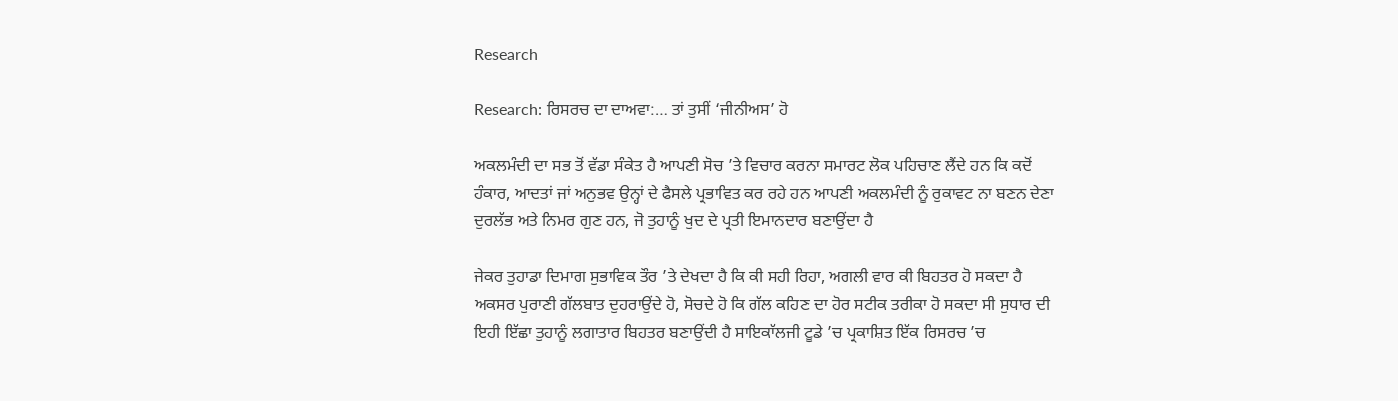Research

Research: ਰਿਸਰਚ ਦਾ ਦਾਅਵਾ:… ਤਾਂ ਤੁਸੀਂ ‘ਜੀਨੀਅਸ’ ਹੋ

ਅਕਲਮੰਦੀ ਦਾ ਸਭ ਤੋਂ ਵੱਡਾ ਸੰਕੇਤ ਹੈ ਆਪਣੀ ਸੋਚ ’ਤੇ ਵਿਚਾਰ ਕਰਨਾ ਸਮਾਰਟ ਲੋਕ ਪਹਿਚਾਣ ਲੈਂਦੇ ਹਨ ਕਿ ਕਦੋਂ ਹੰਕਾਰ, ਆਦਤਾਂ ਜਾਂ ਅਨੁਭਵ ਉਨ੍ਹਾਂ ਦੇ ਫੈਸਲੇ ਪ੍ਰਭਾਵਿਤ ਕਰ ਰਹੇ ਹਨ ਆਪਣੀ ਅਕਲਮੰਦੀ ਨੂੰ ਰੁਕਾਵਟ ਨਾ ਬਣਨ ਦੇਣਾ ਦੁਰਲੱਭ ਅਤੇ ਨਿਮਰ ਗੁਣ ਹਨ, ਜੋ ਤੁਹਾਨੂੰ ਖੁਦ ਦੇ ਪ੍ਰਤੀ ਇਮਾਨਦਾਰ ਬਣਾਉਂਦਾ ਹੈ

ਜੇਕਰ ਤੁਹਾਡਾ ਦਿਮਾਗ ਸੁਭਾਵਿਕ ਤੌਰ ’ਤੇ ਦੇਖਦਾ ਹੈ ਕਿ ਕੀ ਸਹੀ ਰਿਹਾ, ਅਗਲੀ ਵਾਰ ਕੀ ਬਿਹਤਰ ਹੋ ਸਕਦਾ ਹੈ ਅਕਸਰ ਪੁਰਾਣੀ ਗੱਲਬਾਤ ਦੁਹਰਾਉਂਦੇ ਹੋ, ਸੋਚਦੇ ਹੋ ਕਿ ਗੱਲ ਕਹਿਣ ਦਾ ਹੋਰ ਸਟੀਕ ਤਰੀਕਾ ਹੋ ਸਕਦਾ ਸੀ ਸੁਧਾਰ ਦੀ ਇਹੀ ਇੱਛਾ ਤੁਹਾਨੂੰ ਲਗਾਤਾਰ ਬਿਹਤਰ ਬਣਾਉਂਦੀ ਹੈ ਸਾਇਕਾੱਲਜੀ ਟੂਡੇ ’ਚ ਪ੍ਰਕਾਸ਼ਿਤ ਇੱਕ ਰਿਸਰਚ ’ਚ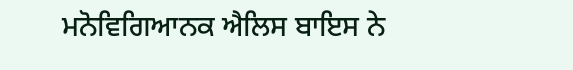ਮਨੋਵਿਗਿਆਨਕ ਐਲਿਸ ਬਾਇਸ ਨੇ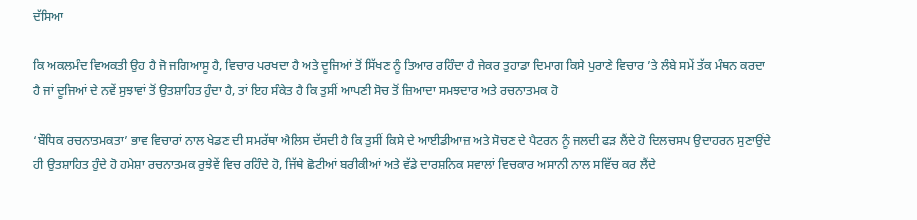ਦੱਸਿਆ

ਕਿ ਅਕਲਮੰਦ ਵਿਅਕਤੀ ਉਹ ਹੈ ਜੋ ਜਗਿਆਸੂ ਹੈ, ਵਿਚਾਰ ਪਰਖਦਾ ਹੈ ਅਤੇ ਦੂਜਿਆਂ ਤੋਂ ਸਿੱਖਣ ਨੂੰ ਤਿਆਰ ਰਹਿੰਦਾ ਹੈ ਜੇਕਰ ਤੁਹਾਡਾ ਦਿਮਾਗ ਕਿਸੇ ਪੁਰਾਣੇ ਵਿਚਾਰ ’ਤੇ ਲੰਬੇ ਸਮੇਂ ਤੱਕ ਮੰਥਨ ਕਰਦਾ ਹੈ ਜਾਂ ਦੂਜਿਆਂ ਦੇ ਨਵੇਂ ਸੁਝਾਵਾਂ ਤੋਂ ਉਤਸ਼ਾਹਿਤ ਹੁੰਦਾ ਹੈ, ਤਾਂ ਇਹ ਸੰਕੇਤ ਹੈ ਕਿ ਤੁਸੀਂ ਆਪਣੀ ਸੋਚ ਤੋਂ ਜ਼ਿਆਦਾ ਸਮਝਦਾਰ ਅਤੇ ਰਚਨਾਤਮਕ ਹੋ

‘ਬੌਧਿਕ ਰਚਨਾਤਮਕਤਾ’ ਭਾਵ ਵਿਚਾਰਾਂ ਨਾਲ ਖੇਡਣ ਦੀ ਸਮਰੱਥਾ ਐਲਿਸ ਦੱਸਦੀ ਹੈ ਕਿ ਤੁਸੀਂ ਕਿਸੇ ਦੇ ਆਈਡੀਆਜ਼ ਅਤੇ ਸੋਚਣ ਦੇ ਪੈਟਰਨ ਨੂੰ ਜਲਦੀ ਫੜ ਲੈਂਦੇ ਹੋ ਦਿਲਚਸਪ ਉਦਾਹਰਨ ਸੁਣਾਉਂਦੇ ਹੀ ਉਤਸ਼ਾਹਿਤ ਹੁੰਦੇ ਹੋ ਹਮੇਸ਼ਾ ਰਚਨਾਤਮਕ ਰੁਝੇਵੇਂ ਵਿਚ ਰਹਿੰਦੇ ਹੋ, ਜਿੱਥੇ ਛੋਟੀਆਂ ਬਰੀਕੀਆਂ ਅਤੇ ਵੱਡੇ ਦਾਰਸ਼ਨਿਕ ਸਵਾਲਾਂ ਵਿਚਕਾਰ ਅਸਾਨੀ ਨਾਲ ਸਵਿੱਚ ਕਰ ਲੈਂਦੇ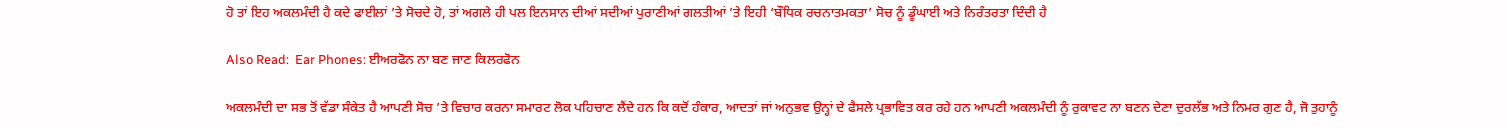ਹੋ ਤਾਂ ਇਹ ਅਕਲਮੰਦੀ ਹੈ ਕਦੇ ਫਾਈਲਾਂ ’ਤੇ ਸੋਚਦੇ ਹੋ, ਤਾਂ ਅਗਲੇ ਹੀ ਪਲ ਇਨਸਾਨ ਦੀਆਂ ਸਦੀਆਂ ਪੁਰਾਣੀਆਂ ਗਲਤੀਆਂ ’ਤੇ ਇਹੀ ‘ਬੌਧਿਕ ਰਚਨਾਤਮਕਤਾ’ ਸੋਚ ਨੂੰ ਡੂੰਘਾਈ ਅਤੇ ਨਿਰੰਤਰਤਾ ਦਿੰਦੀ ਹੈ

Also Read:  Ear Phones: ਈਅਰਫੋਨ ਨਾ ਬਣ ਜਾਣ ਕਿਲਰਫੋਨ

ਅਕਲਮੰਦੀ ਦਾ ਸਭ ਤੋਂ ਵੱਡਾ ਸੰਕੇਤ ਹੈ ਆਪਣੀ ਸੋਚ ’ਤੇ ਵਿਚਾਰ ਕਰਨਾ ਸਮਾਰਟ ਲੋਕ ਪਹਿਚਾਣ ਲੈਂਦੇ ਹਨ ਕਿ ਕਦੋਂ ਹੰਕਾਰ, ਆਦਤਾਂ ਜਾਂ ਅਨੁਭਵ ਉਨ੍ਹਾਂ ਦੇ ਫੈਸਲੇ ਪ੍ਰਭਾਵਿਤ ਕਰ ਰਹੇ ਹਨ ਆਪਣੀ ਅਕਲਮੰਦੀ ਨੂੰ ਰੁਕਾਵਟ ਨਾ ਬਣਨ ਦੇਣਾ ਦੁਰਲੱਭ ਅਤੇ ਨਿਮਰ ਗੁਣ ਹੈ, ਜੋ ਤੁਹਾਨੂੰ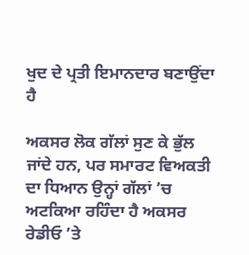ਖੁਦ ਦੇ ਪ੍ਰਤੀ ਇਮਾਨਦਾਰ ਬਣਾਉਂਦਾ ਹੈ

ਅਕਸਰ ਲੋਕ ਗੱਲਾਂ ਸੁਣ ਕੇ ਭੁੱਲ ਜਾਂਦੇ ਹਨ, ਪਰ ਸਮਾਰਟ ਵਿਅਕਤੀ ਦਾ ਧਿਆਨ ਉਨ੍ਹਾਂ ਗੱਲਾਂ ’ਚ ਅਟਕਿਆ ਰਹਿੰਦਾ ਹੈ ਅਕਸਰ ਰੇਡੀਓ ’ਤੇ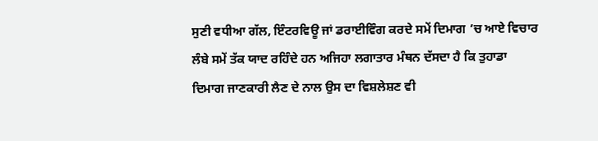ਸੁਣੀ ਵਧੀਆ ਗੱਲ, ਇੰਟਰਵਿਊ ਜਾਂ ਡਰਾਈਵਿੰਗ ਕਰਦੇ ਸਮੇਂ ਦਿਮਾਗ ’ਚ ਆਏ ਵਿਚਾਰ ਲੰਬੇ ਸਮੇਂ ਤੱਕ ਯਾਦ ਰਹਿੰਦੇ ਹਨ ਅਜਿਹਾ ਲਗਾਤਾਰ ਮੰਥਨ ਦੱਸਦਾ ਹੈ ਕਿ ਤੁਹਾਡਾ ਦਿਮਾਗ ਜਾਣਕਾਰੀ ਲੈਣ ਦੇ ਨਾਲ ਉਸ ਦਾ ਵਿਸ਼ਲੇਸ਼ਣ ਵੀ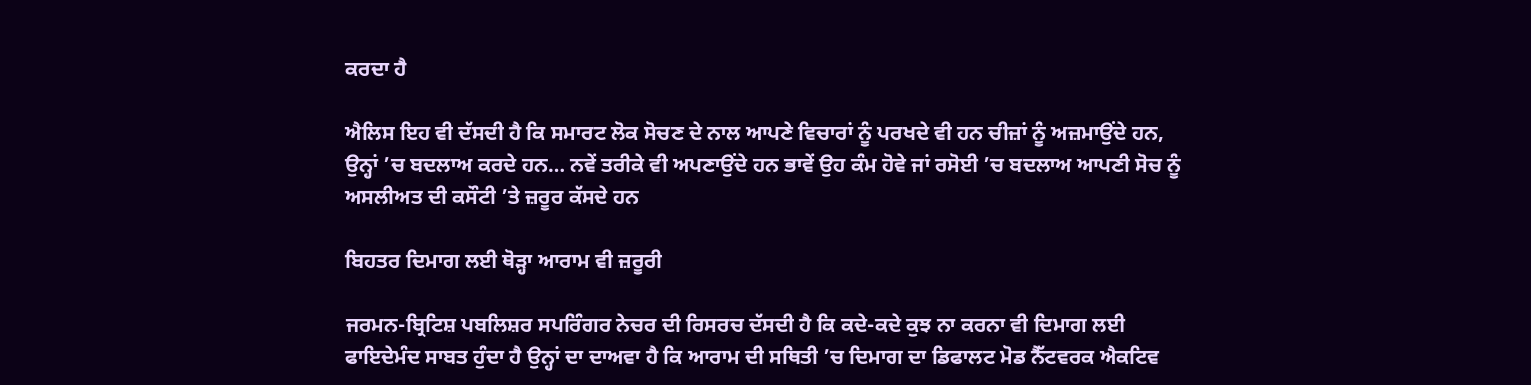ਕਰਦਾ ਹੈ

ਐਲਿਸ ਇਹ ਵੀ ਦੱਸਦੀ ਹੈ ਕਿ ਸਮਾਰਟ ਲੋਕ ਸੋਚਣ ਦੇ ਨਾਲ ਆਪਣੇ ਵਿਚਾਰਾਂ ਨੂੰ ਪਰਖਦੇ ਵੀ ਹਨ ਚੀਜ਼ਾਂ ਨੂੰ ਅਜ਼ਮਾਉਂਦੇ ਹਨ, ਉਨ੍ਹਾਂ ’ਚ ਬਦਲਾਅ ਕਰਦੇ ਹਨ… ਨਵੇਂ ਤਰੀਕੇ ਵੀ ਅਪਣਾਉਂਦੇ ਹਨ ਭਾਵੇਂ ਉਹ ਕੰਮ ਹੋਵੇ ਜਾਂ ਰਸੋਈ ’ਚ ਬਦਲਾਅ ਆਪਣੀ ਸੋਚ ਨੂੰ ਅਸਲੀਅਤ ਦੀ ਕਸੌਟੀ ’ਤੇ ਜ਼ਰੂਰ ਕੱਸਦੇ ਹਨ

ਬਿਹਤਰ ਦਿਮਾਗ ਲਈ ਥੋੜ੍ਹਾ ਆਰਾਮ ਵੀ ਜ਼ਰੂਰੀ

ਜਰਮਨ-ਬ੍ਰਿਟਿਸ਼ ਪਬਲਿਸ਼ਰ ਸਪਰਿੰਗਰ ਨੇਚਰ ਦੀ ਰਿਸਰਚ ਦੱਸਦੀ ਹੈ ਕਿ ਕਦੇ-ਕਦੇ ਕੁਝ ਨਾ ਕਰਨਾ ਵੀ ਦਿਮਾਗ ਲਈ ਫਾਇਦੇਮੰਦ ਸਾਬਤ ਹੁੰਦਾ ਹੈ ਉਨ੍ਹਾਂ ਦਾ ਦਾਅਵਾ ਹੈ ਕਿ ਆਰਾਮ ਦੀ ਸਥਿਤੀ ’ਚ ਦਿਮਾਗ ਦਾ ਡਿਫਾਲਟ ਮੋਡ ਨੈੱਟਵਰਕ ਐਕਟਿਵ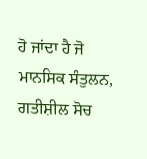ਹੋ ਜਾਂਦਾ ਹੈ ਜੋ ਮਾਨਸਿਕ ਸੰਤੁਲਨ, ਗਤੀਸ਼ੀਲ ਸੋਚ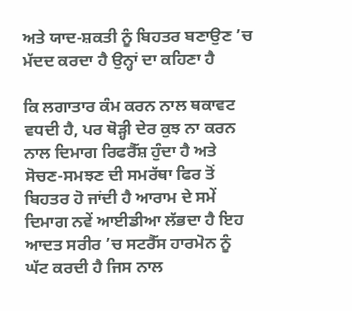ਅਤੇ ਯਾਦ-ਸ਼ਕਤੀ ਨੂੰ ਬਿਹਤਰ ਬਣਾਉਣ ’ਚ ਮੱਦਦ ਕਰਦਾ ਹੈ ਉਨ੍ਹਾਂ ਦਾ ਕਹਿਣਾ ਹੈ

ਕਿ ਲਗਾਤਾਰ ਕੰਮ ਕਰਨ ਨਾਲ ਥਕਾਵਟ ਵਧਦੀ ਹੈ, ਪਰ ਥੋੜ੍ਹੀ ਦੇਰ ਕੁਝ ਨਾ ਕਰਨ ਨਾਲ ਦਿਮਾਗ ਰਿਫਰੈੱਸ਼ ਹੁੰਦਾ ਹੈ ਅਤੇ ਸੋਚਣ-ਸਮਝਣ ਦੀ ਸਮਰੱਥਾ ਫਿਰ ਤੋਂ ਬਿਹਤਰ ਹੋ ਜਾਂਦੀ ਹੈ ਆਰਾਮ ਦੇ ਸਮੇਂ ਦਿਮਾਗ ਨਵੇਂ ਆਈਡੀਆ ਲੱਭਦਾ ਹੈ ਇਹ ਆਦਤ ਸਰੀਰ ’ਚ ਸਟਰੈੱਸ ਹਾਰਮੋਨ ਨੂੰ ਘੱਟ ਕਰਦੀ ਹੈ ਜਿਸ ਨਾਲ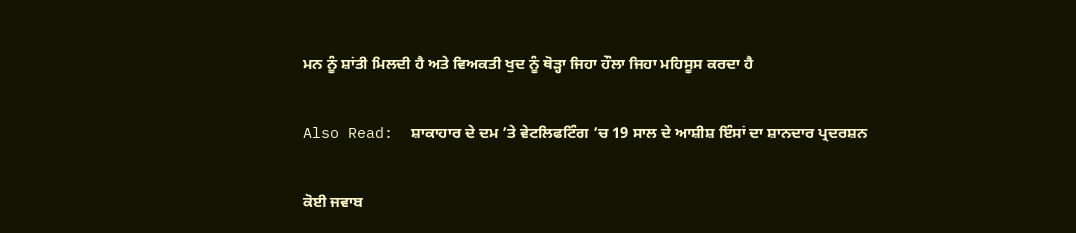ਮਨ ਨੂੰ ਸ਼ਾਂਤੀ ਮਿਲਦੀ ਹੈ ਅਤੇ ਵਿਅਕਤੀ ਖੁਦ ਨੂੰ ਥੋੜ੍ਹਾ ਜਿਹਾ ਹੌਲਾ ਜਿਹਾ ਮਹਿਸੂਸ ਕਰਦਾ ਹੈ

Also Read:  ਸ਼ਾਕਾਹਾਰ ਦੇ ਦਮ ’ਤੇ ਵੇਟਲਿਫਟਿੰਗ ’ਚ 19 ਸਾਲ ਦੇ ਆਸ਼ੀਸ਼ ਇੰਸਾਂ ਦਾ ਸ਼ਾਨਦਾਰ ਪ੍ਰਦਰਸ਼ਨ

ਕੋਈ ਜਵਾਬ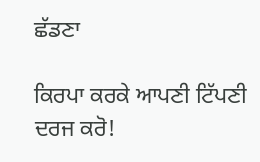ਛੱਡਣਾ

ਕਿਰਪਾ ਕਰਕੇ ਆਪਣੀ ਟਿੱਪਣੀ ਦਰਜ ਕਰੋ!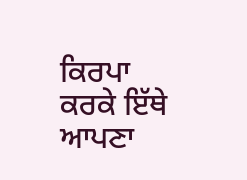ਕਿਰਪਾ ਕਰਕੇ ਇੱਥੇ ਆਪਣਾ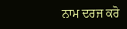ਨਾਮ ਦਰਜ ਕਰੋ